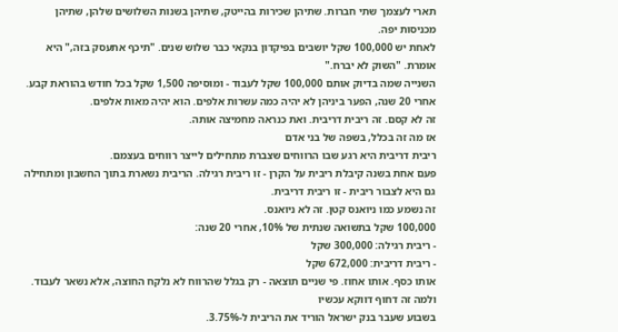תארי לעצמך שתי חברות. שתיהן שכירות בהייטק, שתיהן בשנות השלושים שלהן, שתיהן מכניסות יפה.
לאחת יש 100,000 שקל יושבים בפיקדון בנקאי כבר שלוש שנים. "תיכף אתעסק בזה," היא אומרת. "השוק לא יברח."
השנייה שמה בדיוק אותם 100,000 שקל לעבוד - ומוסיפה 1,500 שקל בכל חודש בהוראת קבע.
אחרי 20 שנה, הפער ביניהן לא יהיה כמה עשרות אלפים. הוא יהיה מאות אלפים.
זה לא קסם. זה ריבית דריבית. ואת כנראה מחמיצה אותה.
אז מה זה בכלל, בשפה של בני אדם
ריבית דריבית היא רגע שבו הרווחים שצברת מתחילים לייצר רווחים בעצמם.
פעם אחת בשנה קיבלת ריבית על הקרן - זו ריבית רגילה. הריבית נשארת בתוך החשבון ומתחילה גם היא לצבור ריבית - זו ריבית דריבית.
זה נשמע כמו ניואנס קטן. זה לא ניואנס.
100,000 שקל בתשואה שנתית של 10%, אחרי 20 שנה:
- ריבית רגילה: 300,000 שקל
- ריבית דריבית: 672,000 שקל
אותו כסף. אותו אחוז. פי שניים תוצאה - רק בגלל שהרווח לא נלקח החוצה, אלא נשאר לעבוד.
ולמה זה דחוף דווקא עכשיו
בשבוע שעבר בנק ישראל הוריד את הריבית ל-3.75%.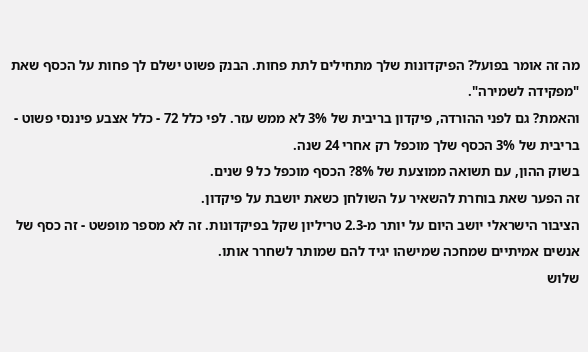מה זה אומר בפועל? הפיקדונות שלך מתחילים לתת פחות. הבנק פשוט ישלם לך פחות על הכסף שאת "מפקידה לשמירה".
והאמת? גם לפני ההורדה, פיקדון בריבית של 3% לא ממש עזר. לפי כלל 72 - כלל אצבע פיננסי פשוט - בריבית של 3% הכסף שלך מוכפל רק אחרי 24 שנה.
בשוק ההון, עם תשואה ממוצעת של 8%? הכסף מוכפל כל 9 שנים.
זה הפער שאת בוחרת להשאיר על השולחן כשאת יושבת על פיקדון.
הציבור הישראלי יושב היום על יותר מ-2.3 טריליון שקל בפיקדונות. זה לא מספר מופשט - זה כסף של אנשים אמיתיים שמחכה שמישהו יגיד להם שמותר לשחרר אותו.
שלוש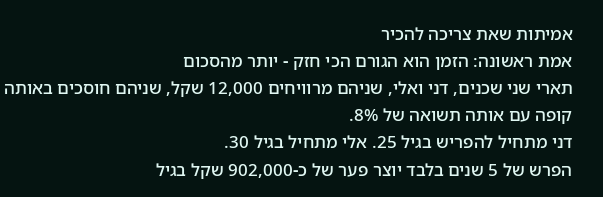אמיתות שאת צריכה להכיר
אמת ראשונה: הזמן הוא הגורם הכי חזק - יותר מהסכום
תארי שני שכנים, דני ואלי, שניהם מרוויחים 12,000 שקל, שניהם חוסכים באותה קופה עם אותה תשואה של 8%.
דני מתחיל להפריש בגיל 25. אלי מתחיל בגיל 30.
הפרש של 5 שנים בלבד יוצר פער של כ-902,000 שקל בגיל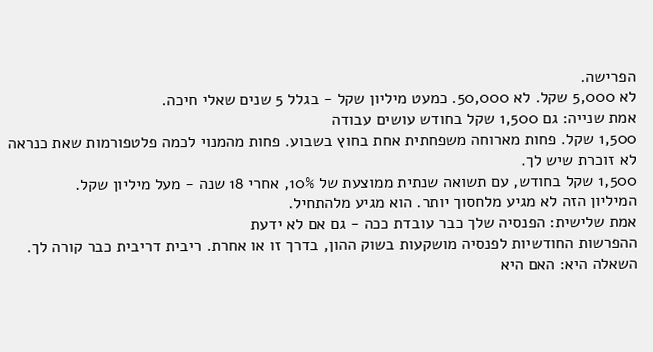הפרישה.
לא 5,000 שקל. לא 50,000. כמעט מיליון שקל - בגלל 5 שנים שאלי חיכה.
אמת שנייה: גם 1,500 שקל בחודש עושים עבודה
1,500 שקל. פחות מארוחה משפחתית אחת בחוץ בשבוע. פחות מהמנוי לכמה פלטפורמות שאת כנראה לא זוכרת שיש לך.
1,500 שקל בחודש, עם תשואה שנתית ממוצעת של 10%, אחרי 18 שנה - מעל מיליון שקל.
המיליון הזה לא מגיע מלחסוך יותר. הוא מגיע מלהתחיל.
אמת שלישית: הפנסיה שלך כבר עובדת ככה - גם אם לא ידעת
ההפרשות החודשיות לפנסיה מושקעות בשוק ההון, בדרך זו או אחרת. ריבית דריבית כבר קורה לך.
השאלה היא: האם היא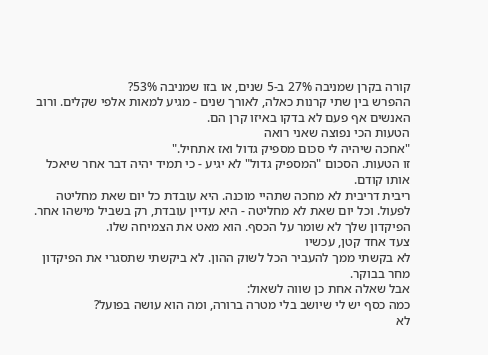קורה בקרן שמניבה 27% ב-5 שנים, או בזו שמניבה 53%?
ההפרש בין שתי קרנות כאלה, לאורך שנים - מגיע למאות אלפי שקלים. ורוב האנשים אף פעם לא בדקו באיזו קרן הם.
הטעות הכי נפוצה שאני רואה
"אחכה שיהיה לי סכום מספיק גדול ואז אתחיל."
זו הטעות. הסכום "המספיק גדול" לא יגיע - כי תמיד יהיה דבר אחר שיאכל אותו קודם.
ריבית דריבית לא מחכה שתהיי מוכנה. היא עובדת כל יום שאת מחליטה לפעול. וכל יום שאת לא מחליטה - היא עדיין עובדת, רק בשביל מישהו אחר.
הפיקדון שלך לא שומר על הכסף. הוא מאט את הצמיחה שלו.
צעד אחד קטן, עכשיו
לא בקשתי ממך להעביר הכל לשוק ההון. לא ביקשתי שתסגרי את הפיקדון מחר בבוקר.
אבל שאלה אחת כן שווה לשאול:
כמה כסף יש לי שיושב בלי מטרה ברורה, ומה הוא עושה בפועל?
לא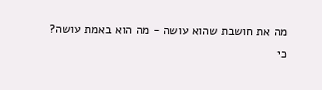מה את חושבת שהוא עושה - מה הוא באמת עושה?
כי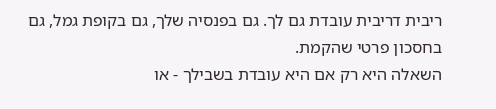ריבית דריבית עובדת גם לך. גם בפנסיה שלך, גם בקופת גמל, גם בחסכון פרטי שהקמת.
השאלה היא רק אם היא עובדת בשבילך - או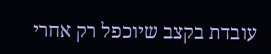עובדת בקצב שיוכפל רק אחרי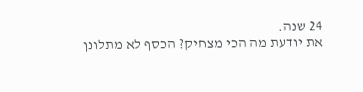24 שנה.
את יודעת מה הכי מצחיק? הכסף לא מתלונן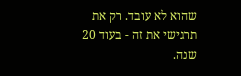שהוא לא עובד. רק את תרגישי את זה - בעוד 20 שנה.